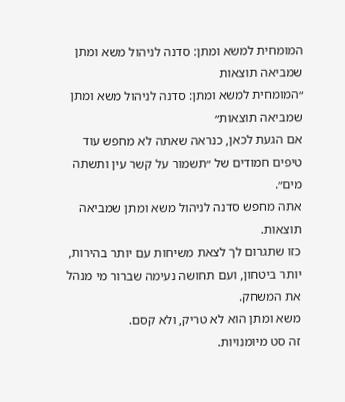המומחית למשא ומתן: סדנה לניהול משא ומתן שמביאה תוצאות
״המומחית למשא ומתן: סדנה לניהול משא ומתן שמביאה תוצאות״
אם הגעת לכאן, כנראה שאתה לא מחפש עוד טיפים חמודים של ״תשמור על קשר עין ותשתה מים״.
אתה מחפש סדנה לניהול משא ומתן שמביאה תוצאות.
כזו שתגרום לך לצאת משיחות עם יותר בהירות, יותר ביטחון, ועם תחושה נעימה שברור מי מנהל את המשחק.
משא ומתן הוא לא טריק, ולא קסם.
זה סט מיומנויות.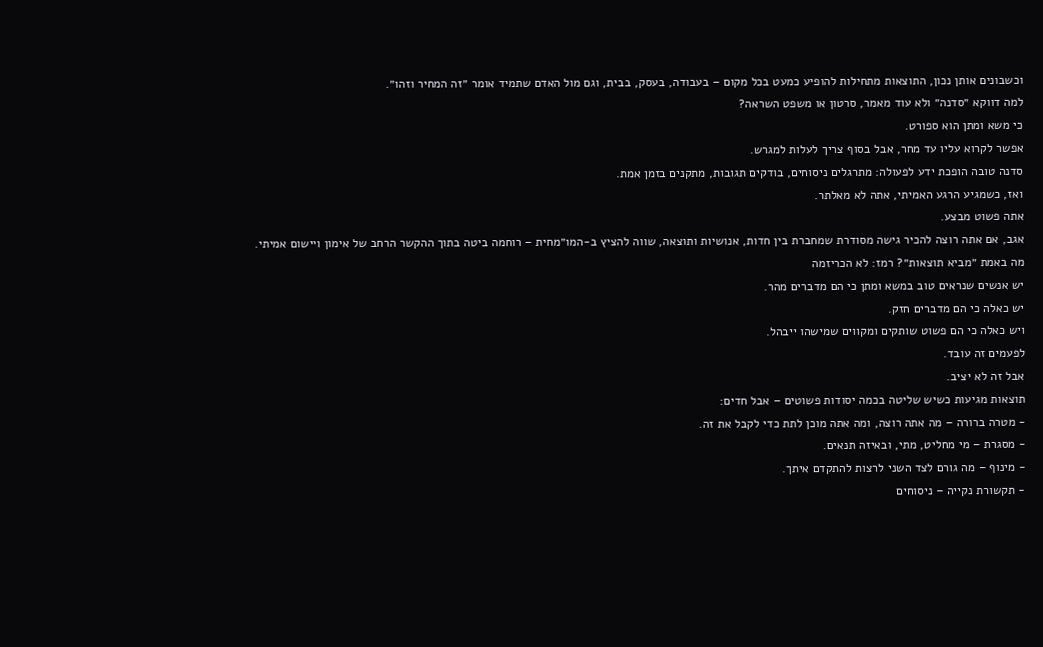וכשבונים אותן נכון, התוצאות מתחילות להופיע כמעט בכל מקום – בעבודה, בעסק, בבית, וגם מול האדם שתמיד אומר ״זה המחיר וזהו״.
למה דווקא ״סדנה״ ולא עוד מאמר, סרטון או משפט השראה?
כי משא ומתן הוא ספורט.
אפשר לקרוא עליו עד מחר, אבל בסוף צריך לעלות למגרש.
סדנה טובה הופכת ידע לפעולה: מתרגלים ניסוחים, בודקים תגובות, מתקנים בזמן אמת.
ואז, כשמגיע הרגע האמיתי, אתה לא מאלתר.
אתה פשוט מבצע.
אגב, אם אתה רוצה להכיר גישה מסודרת שמחברת בין חדות, אנושיות ותוצאה, שווה להציץ ב-המו״מחית – רוחמה ביטה בתוך ההקשר הרחב של אימון ויישום אמיתי.
מה באמת ״מביא תוצאות״? רמז: לא הכריזמה
יש אנשים שנראים טוב במשא ומתן כי הם מדברים מהר.
יש כאלה כי הם מדברים חזק.
ויש כאלה כי הם פשוט שותקים ומקווים שמישהו ייבהל.
לפעמים זה עובד.
אבל זה לא יציב.
תוצאות מגיעות כשיש שליטה בכמה יסודות פשוטים – אבל חדים:
- מטרה ברורה – מה אתה רוצה, ומה אתה מוכן לתת כדי לקבל את זה.
- מסגרת – מי מחליט, מתי, ובאיזה תנאים.
- מינוף – מה גורם לצד השני לרצות להתקדם איתך.
- תקשורת נקייה – ניסוחים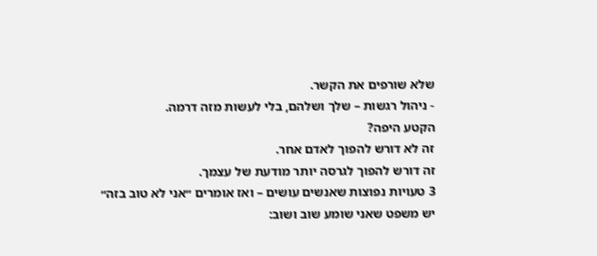שלא שורפים את הקשר.
- ניהול רגשות – שלך ושלהם, בלי לעשות מזה דרמה.
הקטע היפה?
זה לא דורש להפוך לאדם אחר.
זה דורש להפוך לגרסה יותר מודעת של עצמך.
3 טעויות נפוצות שאנשים עושים – ואז אומרים ״אני לא טוב בזה״
יש משפט שאני שומע שוב ושוב: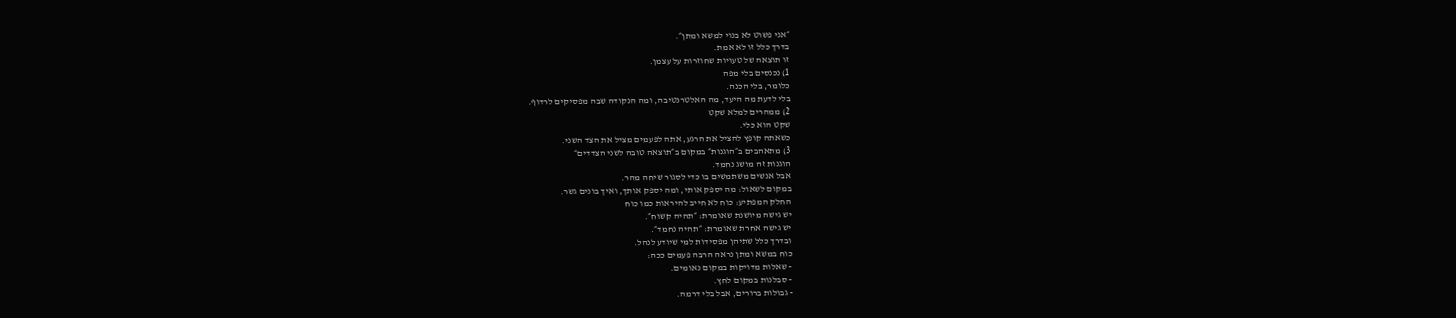״אני פשוט לא בנוי למשא ומתן״.
בדרך כלל זו לא אמת.
זו תוצאה של טעויות שחוזרות על עצמן.
1) נכנסים בלי מפה
כלומר, בלי הכנה.
בלי לדעת מה היעד, מה האלטרנטיבה, ומה הנקודה שבה מפסיקים לרדוף.
2) ממהרים למלא שקט
שקט הוא כלי.
כשאתה קופץ להציל את הרגע, אתה לפעמים מציל את הצד השני.
3) מתאהבים ב״הוגנות״ במקום ב״תוצאה טובה לשני הצדדים״
הוגנות זה מושג נחמד.
אבל אנשים משתמשים בו כדי לסגור שיחה מהר.
במקום לשאול: מה יספק אותי, ומה יספק אותך, ואיך בונים גשר.
החלק המפתיע: כוח לא חייב להיראות כמו כוח
יש גישה מיושנת שאומרת: ״תהיה קשוח״.
יש גישה אחרת שאומרת: ״תהיה נחמד״.
ובדרך כלל שתיהן מפסידות למי שיודע לנהל.
כוח במשא ומתן נראה הרבה פעמים ככה:
- שאלות מדויקות במקום נאומים.
- סבלנות במקום לחץ.
- גבולות ברורים, אבל בלי דרמה.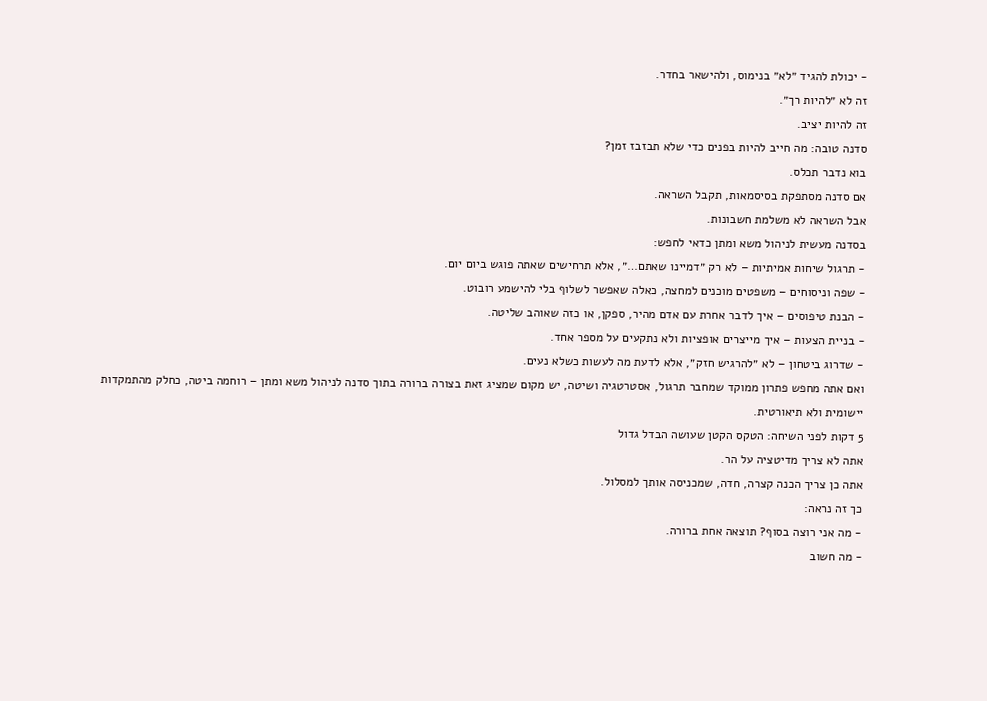- יכולת להגיד ״לא״ בנימוס, ולהישאר בחדר.
זה לא ״להיות רך״.
זה להיות יציב.
סדנה טובה: מה חייב להיות בפנים כדי שלא תבזבז זמן?
בוא נדבר תכלס.
אם סדנה מסתפקת בסיסמאות, תקבל השראה.
אבל השראה לא משלמת חשבונות.
בסדנה מעשית לניהול משא ומתן כדאי לחפש:
- תרגול שיחות אמיתיות – לא רק ״דמיינו שאתם…״, אלא תרחישים שאתה פוגש ביום יום.
- שפה וניסוחים – משפטים מוכנים למחצה, כאלה שאפשר לשלוף בלי להישמע רובוט.
- הבנת טיפוסים – איך לדבר אחרת עם אדם מהיר, ספקן, או כזה שאוהב שליטה.
- בניית הצעות – איך מייצרים אופציות ולא נתקעים על מספר אחד.
- שדרוג ביטחון – לא ״להרגיש חזק״, אלא לדעת מה לעשות כשלא נעים.
ואם אתה מחפש פתרון ממוקד שמחבר תרגול, אסטרטגיה ושיטה, יש מקום שמציג זאת בצורה ברורה בתוך סדנה לניהול משא ומתן – רוחמה ביטה, כחלק מהתמקדות יישומית ולא תיאורטית.
5 דקות לפני השיחה: הטקס הקטן שעושה הבדל גדול
אתה לא צריך מדיטציה על הר.
אתה כן צריך הכנה קצרה, חדה, שמכניסה אותך למסלול.
כך זה נראה:
- מה אני רוצה בסוף? תוצאה אחת ברורה.
- מה חשוב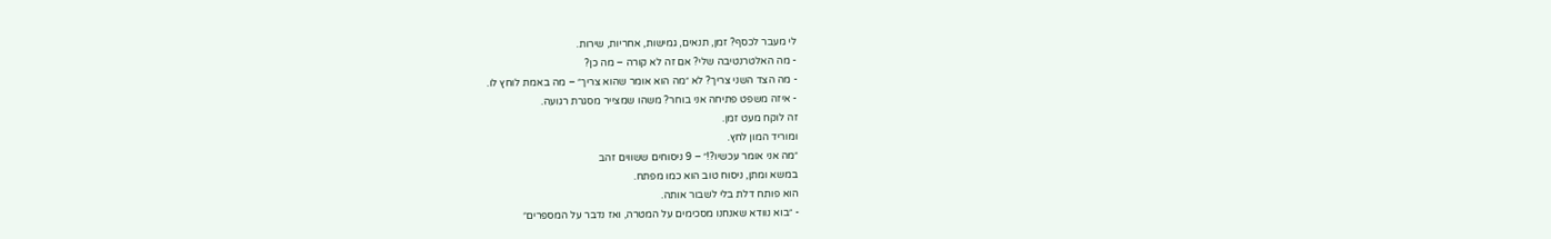לי מעבר לכסף? זמן, תנאים, גמישות, אחריות, שירות.
- מה האלטרנטיבה שלי? אם זה לא קורה – מה כן?
- מה הצד השני צריך? לא ״מה הוא אומר שהוא צריך״ – מה באמת לוחץ לו.
- איזה משפט פתיחה אני בוחר? משהו שמצייר מסגרת רגועה.
זה לוקח מעט זמן.
ומוריד המון לחץ.
״מה אני אומר עכשיו?!״ – 9 ניסוחים ששווים זהב
במשא ומתן, ניסוח טוב הוא כמו מפתח.
הוא פותח דלת בלי לשבור אותה.
- ״בוא נוודא שאנחנו מסכימים על המטרה, ואז נדבר על המספרים״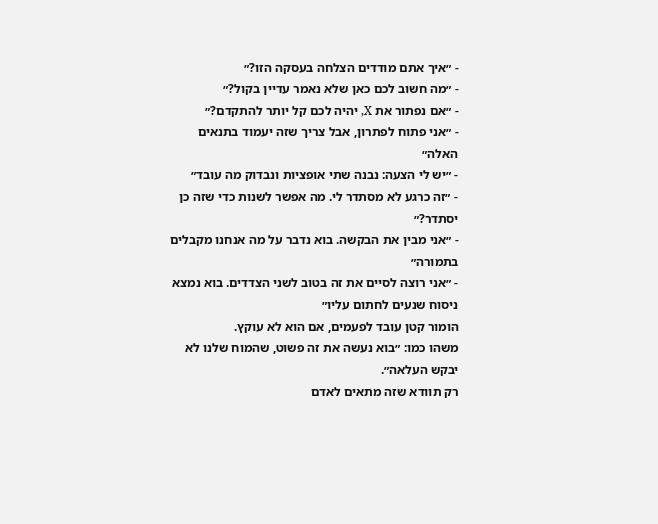- ״איך אתם מודדים הצלחה בעסקה הזו?״
- ״מה חשוב לכם כאן שלא נאמר עדיין בקול?״
- ״אם נפתור את X, יהיה לכם קל יותר להתקדם?״
- ״אני פתוח לפתרון, אבל צריך שזה יעמוד בתנאים האלה״
- ״יש לי הצעה: נבנה שתי אופציות ונבדוק מה עובד״
- ״זה כרגע לא מסתדר לי. מה אפשר לשנות כדי שזה כן יסתדר?״
- ״אני מבין את הבקשה. בוא נדבר על מה אנחנו מקבלים בתמורה״
- ״אני רוצה לסיים את זה בטוב לשני הצדדים. בוא נמצא ניסוח שנעים לחתום עליו״
הומור קטן עובד לפעמים, אם הוא לא עוקץ.
משהו כמו: ״בוא נעשה את זה פשוט, שהמוח שלנו לא יבקש העלאה״.
רק תוודא שזה מתאים לאדם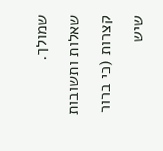שמולך.
שאלות ותשובות קצרות (כי ברור שיש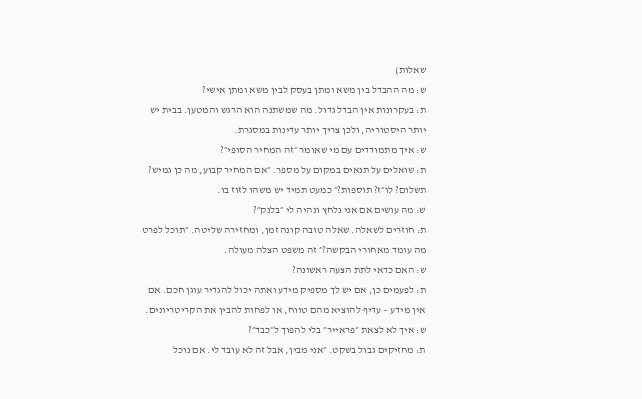שאלות)
ש: מה ההבדל בין משא ומתן בעסק לבין משא ומתן אישי?
ת: בעקרונות אין הבדל גדול. מה שמשתנה הוא הרגש והמטען. בבית יש יותר היסטוריה, ולכן צריך יותר עדינות במסגרת.
ש: איך מתמודדים עם מי שאומר ״זה המחיר הסופי״?
ת: שואלים על תנאים במקום על מספר. ״אם המחיר קבוע, מה כן גמיש? תשלום? לו״ז? תוספות?״ כמעט תמיד יש משהו לזוז בו.
ש: מה עושים אם אני נלחץ ונהיה לי ״בלנק״?
ת: חוזרים לשאלה. שאלה טובה קונה זמן, ומחזירה שליטה. ״תוכל לפרט מה עומד מאחורי הבקשה?״ זה משפט הצלה מעולה.
ש: האם כדאי לתת הצעה ראשונה?
ת: לפעמים כן, אם יש לך מספיק מידע ואתה יכול להגדיר עוגן חכם. אם אין מידע – עדיף להוציא מהם טווח, או לפחות להבין את הקריטריונים.
ש: איך לא לצאת ״פראייר״ בלי להפוך ל״כבד״?
ת: מחזיקים גבול בשקט. ״אני מבין, אבל זה לא עובד לי. אם נוכל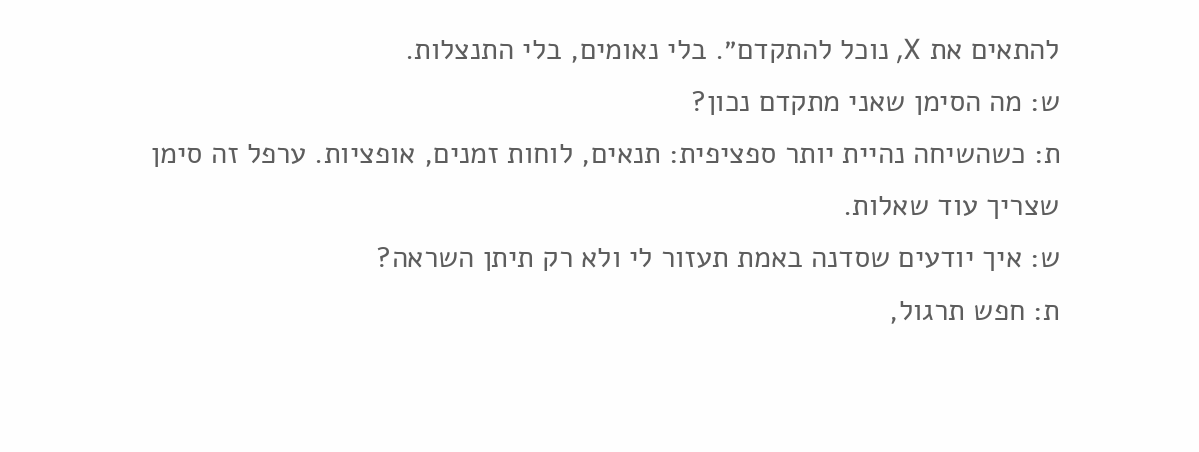להתאים את X, נוכל להתקדם״. בלי נאומים, בלי התנצלות.
ש: מה הסימן שאני מתקדם נכון?
ת: כשהשיחה נהיית יותר ספציפית: תנאים, לוחות זמנים, אופציות. ערפל זה סימן שצריך עוד שאלות.
ש: איך יודעים שסדנה באמת תעזור לי ולא רק תיתן השראה?
ת: חפש תרגול,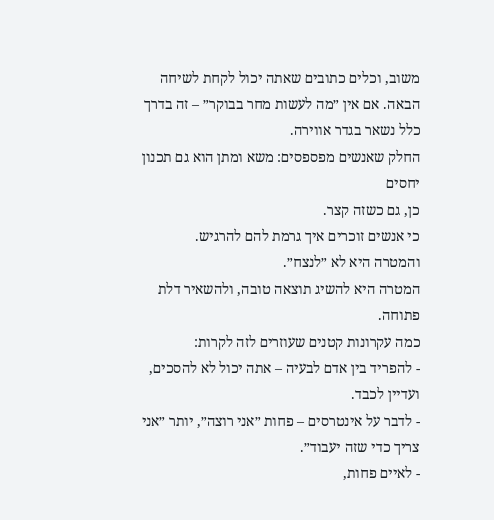משוב, וכלים כתובים שאתה יכול לקחת לשיחה הבאה. אם אין ״מה לעשות מחר בבוקר״ – זה בדרך כלל נשאר בגדר אווירה.
החלק שאנשים מפספסים: משא ומתן הוא גם תכנון יחסים
כן, גם כשזה קצר.
כי אנשים זוכרים איך גרמת להם להרגיש.
והמטרה היא לא ״לנצח״.
המטרה היא להשיג תוצאה טובה, ולהשאיר דלת פתוחה.
כמה עקרונות קטנים שעוזרים לזה לקרות:
- להפריד בין אדם לבעיה – אתה יכול לא להסכים, ועדיין לכבד.
- לדבר על אינטרסים – פחות ״אני רוצה״, יותר ״אני צריך כדי שזה יעבוד״.
- לאיים פחות,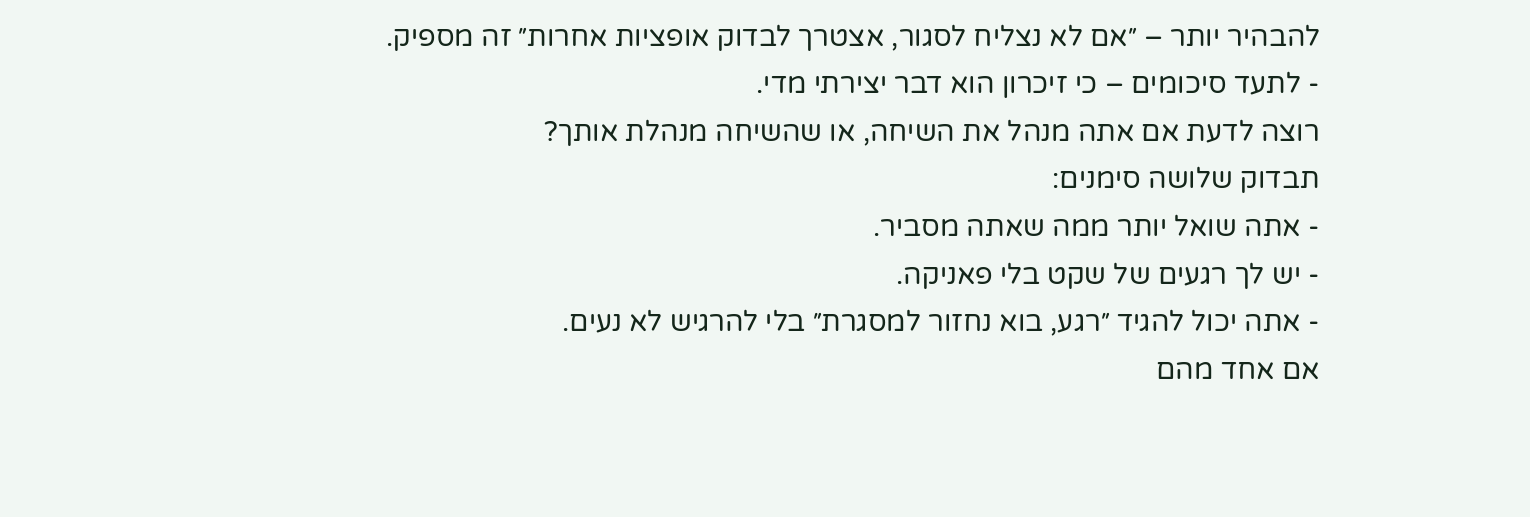להבהיר יותר – ״אם לא נצליח לסגור, אצטרך לבדוק אופציות אחרות״ זה מספיק.
- לתעד סיכומים – כי זיכרון הוא דבר יצירתי מדי.
רוצה לדעת אם אתה מנהל את השיחה, או שהשיחה מנהלת אותך?
תבדוק שלושה סימנים:
- אתה שואל יותר ממה שאתה מסביר.
- יש לך רגעים של שקט בלי פאניקה.
- אתה יכול להגיד ״רגע, בוא נחזור למסגרת״ בלי להרגיש לא נעים.
אם אחד מהם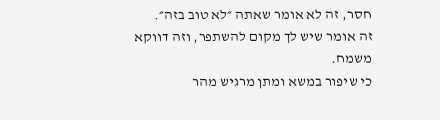חסר, זה לא אומר שאתה ״לא טוב בזה״.
זה אומר שיש לך מקום להשתפר, וזה דווקא משמח.
כי שיפור במשא ומתן מרגיש מהר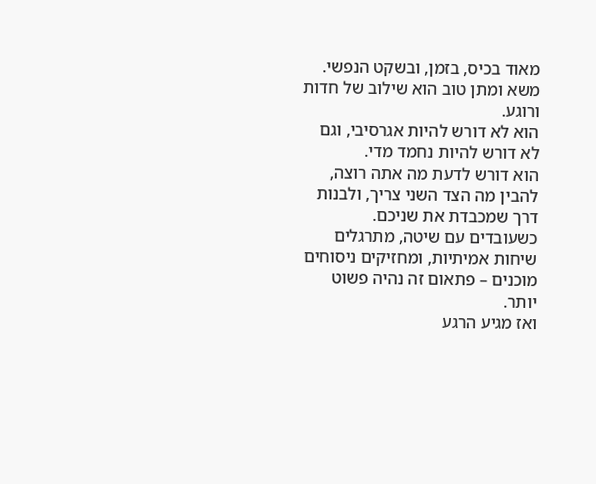מאוד בכיס, בזמן, ובשקט הנפשי.
משא ומתן טוב הוא שילוב של חדות ורוגע.
הוא לא דורש להיות אגרסיבי, וגם לא דורש להיות נחמד מדי.
הוא דורש לדעת מה אתה רוצה, להבין מה הצד השני צריך, ולבנות דרך שמכבדת את שניכם.
כשעובדים עם שיטה, מתרגלים שיחות אמיתיות, ומחזיקים ניסוחים מוכנים – פתאום זה נהיה פשוט יותר.
ואז מגיע הרגע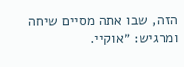הזה, שבו אתה מסיים שיחה ומרגיש: ״אוקיי.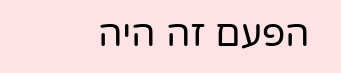הפעם זה היה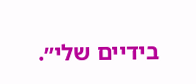בידיים שלי״.